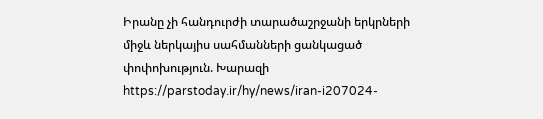Իրանը չի հանդուրժի տարածաշրջանի երկրների միջև ներկայիս սահմանների ցանկացած փոփոխություն. Խարազի
https://parstoday.ir/hy/news/iran-i207024-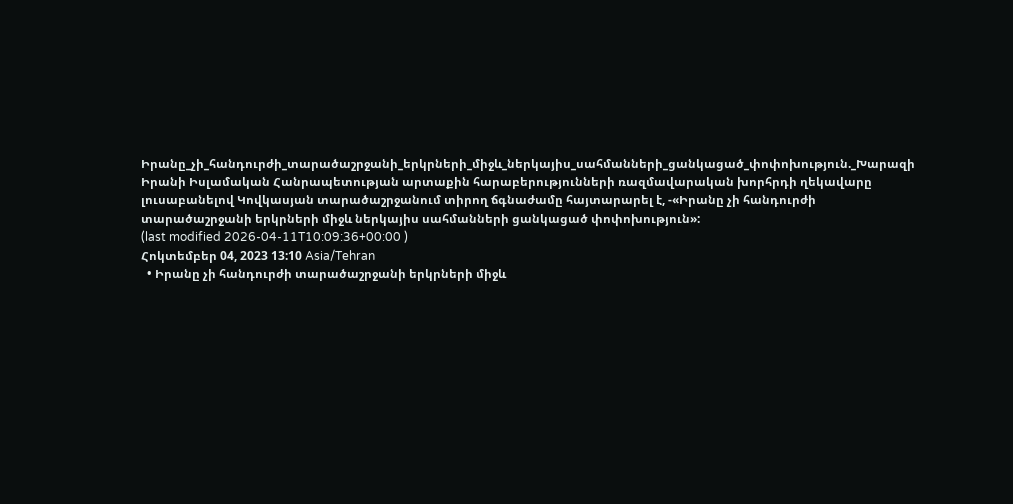Իրանը_չի_հանդուրժի_տարածաշրջանի_երկրների_միջև_ներկայիս_սահմանների_ցանկացած_փոփոխություն._Խարազի
Իրանի Իսլամական Հանրապետության արտաքին հարաբերությունների ռազմավարական խորհրդի ղեկավարը լուսաբանելով Կովկասյան տարածաշրջանում տիրող ճգնաժամը հայտարարել է, -«Իրանը չի հանդուրժի տարածաշրջանի երկրների միջև ներկայիս սահմանների ցանկացած փոփոխություն»:
(last modified 2026-04-11T10:09:36+00:00 )
Հոկտեմբեր 04, 2023 13:10 Asia/Tehran
  • Իրանը չի հանդուրժի տարածաշրջանի երկրների միջև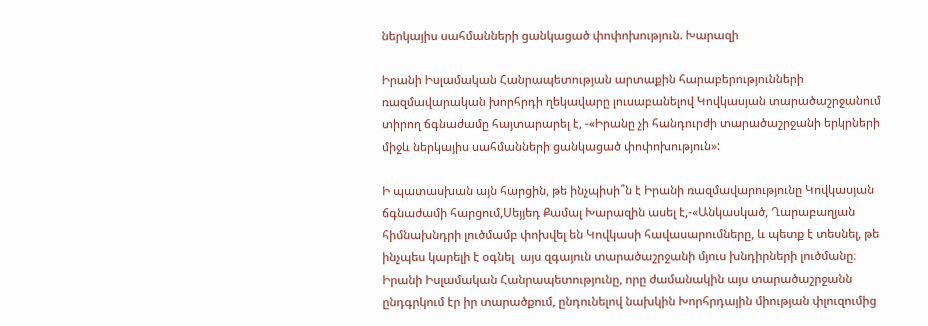ներկայիս սահմանների ցանկացած փոփոխություն. Խարազի

Իրանի Իսլամական Հանրապետության արտաքին հարաբերությունների ռազմավարական խորհրդի ղեկավարը լուսաբանելով Կովկասյան տարածաշրջանում տիրող ճգնաժամը հայտարարել է, -«Իրանը չի հանդուրժի տարածաշրջանի երկրների միջև ներկայիս սահմանների ցանկացած փոփոխություն»:

Ի պատասխան այն հարցին, թե ինչպիսի՞ն է Իրանի ռազմավարությունը Կովկասյան ճգնաժամի հարցում,Սեյյեդ Քամալ Խարազին ասել է,-«Անկասկած, Ղարաբաղյան հիմնախնդրի լուծմամբ փոխվել են Կովկասի հավասարումները, և պետք է տեսնել, թե ինչպես կարելի է օգնել  այս զգայուն տարածաշրջանի մյուս խնդիրների լուծմանը։ Իրանի Իսլամական Հանրապետությունը, որը ժամանակին այս տարածաշրջանն ընդգրկում էր իր տարածքում, ընդունելով նախկին Խորհրդային միության փլուզումից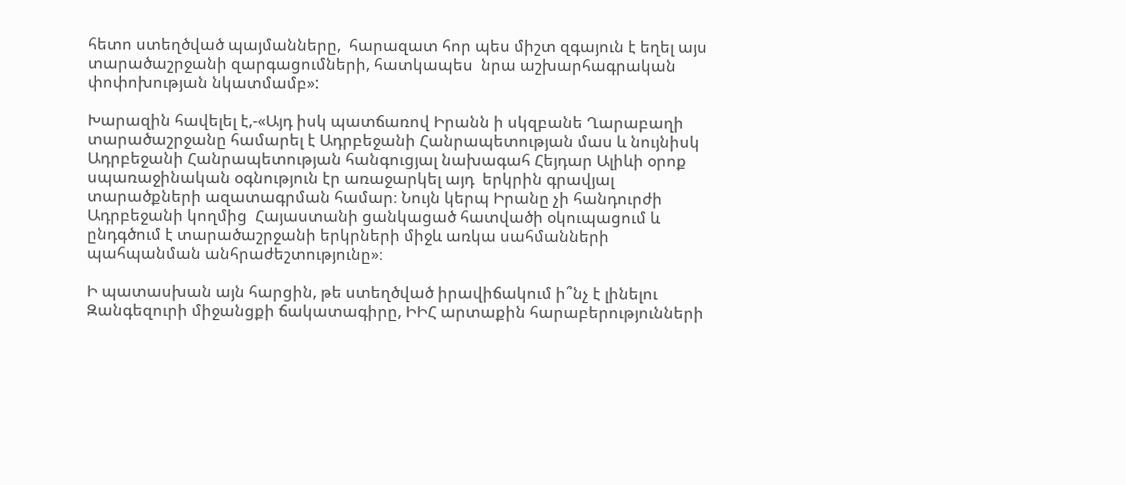հետո ստեղծված պայմանները,  հարազատ հոր պես միշտ զգայուն է եղել այս տարածաշրջանի զարգացումների, հատկապես  նրա աշխարհագրական փոփոխության նկատմամբ»:

Խարազին հավելել է,-«Այդ իսկ պատճառով Իրանն ի սկզբանե Ղարաբաղի տարածաշրջանը համարել է Ադրբեջանի Հանրապետության մաս և նույնիսկ  Ադրբեջանի Հանրապետության հանգուցյալ նախագահ Հեյդար Ալիևի օրոք  սպառաջինական օգնություն էր առաջարկել այդ  երկրին գրավյալ տարածքների ազատագրման համար։ Նույն կերպ Իրանը չի հանդուրժի  Ադրբեջանի կողմից  Հայաստանի ցանկացած հատվածի օկուպացում և ընդգծում է տարածաշրջանի երկրների միջև առկա սահմանների պահպանման անհրաժեշտությունը»։

Ի պատասխան այն հարցին, թե ստեղծված իրավիճակում ի՞նչ է լինելու Զանգեզուրի միջանցքի ճակատագիրը, ԻԻՀ արտաքին հարաբերությունների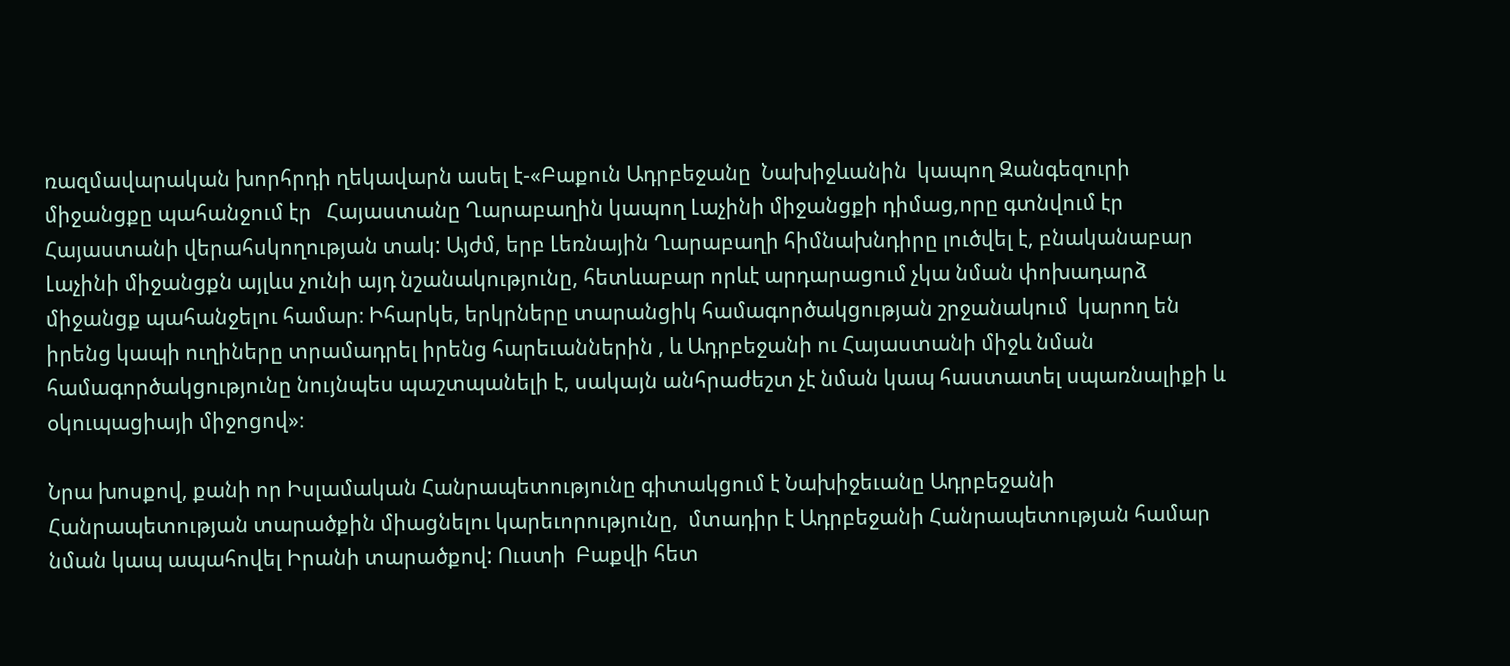ռազմավարական խորհրդի ղեկավարն ասել է-«Բաքուն Ադրբեջանը  Նախիջևանին  կապող Զանգեզուրի միջանցքը պահանջում էր   Հայաստանը Ղարաբաղին կապող Լաչինի միջանցքի դիմաց,որը գտնվում էր Հայաստանի վերահսկողության տակ: Այժմ, երբ Լեռնային Ղարաբաղի հիմնախնդիրը լուծվել է, բնականաբար Լաչինի միջանցքն այլևս չունի այդ նշանակությունը, հետևաբար որևէ արդարացում չկա նման փոխադարձ միջանցք պահանջելու համար։ Իհարկե, երկրները տարանցիկ համագործակցության շրջանակում  կարող են իրենց կապի ուղիները տրամադրել իրենց հարեւաններին , և Ադրբեջանի ու Հայաստանի միջև նման համագործակցությունը նույնպես պաշտպանելի է, սակայն անհրաժեշտ չէ նման կապ հաստատել սպառնալիքի և օկուպացիայի միջոցով»։

Նրա խոսքով, քանի որ Իսլամական Հանրապետությունը գիտակցում է Նախիջեւանը Ադրբեջանի Հանրապետության տարածքին միացնելու կարեւորությունը,  մտադիր է Ադրբեջանի Հանրապետության համար նման կապ ապահովել Իրանի տարածքով: Ուստի  Բաքվի հետ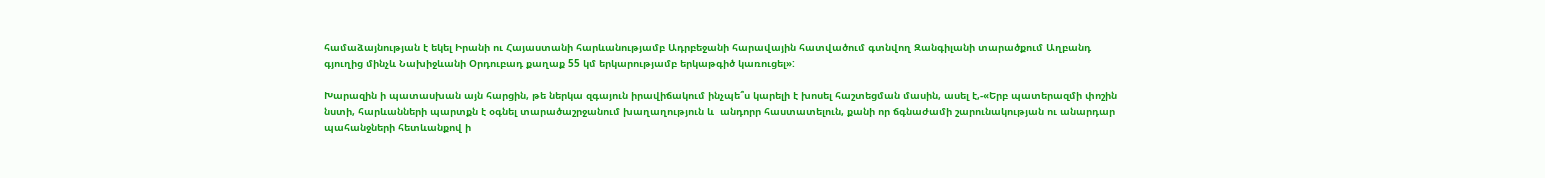համաձայնության է եկել Իրանի ու Հայաստանի հարևանությամբ Ադրբեջանի հարավային հատվածում գտնվող Զանգիլանի տարածքում Աղբանդ գյուղից մինչև Նախիջևանի Օրդուբադ քաղաք 55 կմ երկարությամբ երկաթգիծ կառուցել»:

Խարազին ի պատասխան այն հարցին, թե ներկա զգայուն իրավիճակում ինչպե՞ս կարելի է խոսել հաշտեցման մասին, ասել է,-«Երբ պատերազմի փոշին նստի, հարևանների պարտքն է օգնել տարածաշրջանում խաղաղություն և  անդորր հաստատելուն, քանի որ ճգնաժամի շարունակության ու անարդար պահանջների հետևանքով ի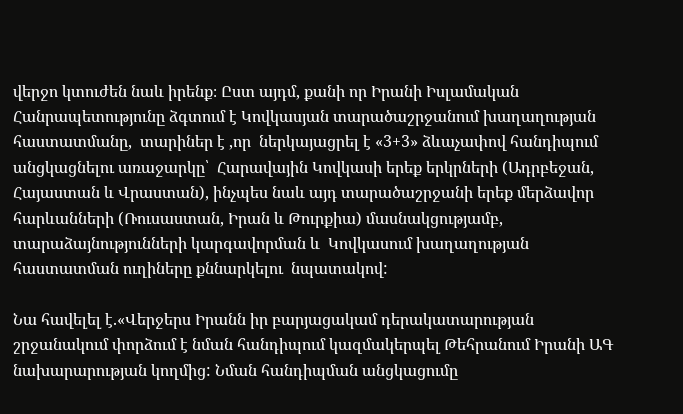վերջո կտուժեն նաև իրենք։ Ըստ այդմ, քանի որ Իրանի Իսլամական Հանրապետությունը ձգտում է Կովկասյան տարածաշրջանում խաղաղության  հաստատմանը,  տարիներ է ,որ  ներկայացրել է «3+3» ձևաչափով հանդիպում անցկացնելու առաջարկը՝  Հարավային Կովկասի երեք երկրների (Ադրբեջան, Հայաստան և Վրաստան), ինչպես նաև այդ տարածաշրջանի երեք մերձավոր հարևանների (Ռուսաստան, Իրան և Թուրքիա) մասնակցությամբ,  տարաձայնությունների կարգավորման և  Կովկասում խաղաղության հաստատման ուղիները քննարկելու  նպատակով:

Նա հավելել է.«Վերջերս Իրանն իր բարյացակամ դերակատարության շրջանակում փորձում է նման հանդիպում կազմակերպել Թեհրանում Իրանի ԱԳ նախարարության կողմից: Նման հանդիպման անցկացումը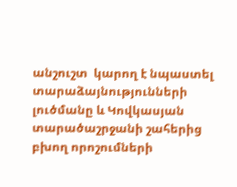անշուշտ  կարող է նպաստել  տարաձայնությունների լուծմանը և Կովկասյան տարածաշրջանի շահերից բխող որոշումների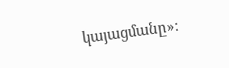կայացմանը»։